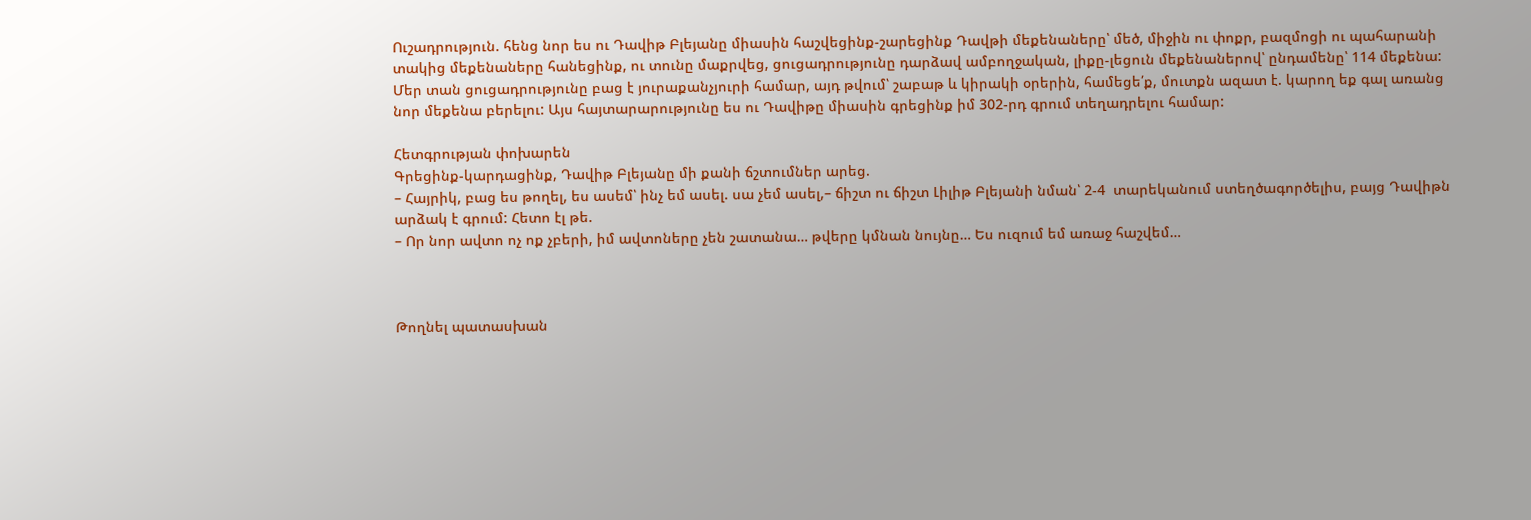Ուշադրություն. հենց նոր ես ու Դավիթ Բլեյանը միասին հաշվեցինք-շարեցինք Դավթի մեքենաները՝ մեծ, միջին ու փոքր, բազմոցի ու պահարանի տակից մեքենաները հանեցինք, ու տունը մաքրվեց, ցուցադրությունը դարձավ ամբողջական, լիքը-լեցուն մեքենաներով՝ ընդամենը՝ 114 մեքենա: Մեր տան ցուցադրությունը բաց է յուրաքանչյուրի համար, այդ թվում՝ շաբաթ և կիրակի օրերին, համեցե՛ք, մուտքն ազատ է. կարող եք գալ առանց նոր մեքենա բերելու: Այս հայտարարությունը ես ու Դավիթը միասին գրեցինք իմ 302-րդ գրում տեղադրելու համար:

Հետգրության փոխարեն
Գրեցինք-կարդացինք, Դավիթ Բլեյանը մի քանի ճշտումներ արեց.
– Հայրիկ, բաց ես թողել, ես ասեմ՝ ինչ եմ ասել. սա չեմ ասել,– ճիշտ ու ճիշտ Լիլիթ Բլեյանի նման՝ 2-4  տարեկանում ստեղծագործելիս, բայց Դավիթն արձակ է գրում: Հետո էլ թե.
– Որ նոր ավտո ոչ ոք չբերի, իմ ավտոները չեն շատանա… թվերը կմնան նույնը… Ես ուզում եմ առաջ հաշվեմ…



Թողնել պատասխան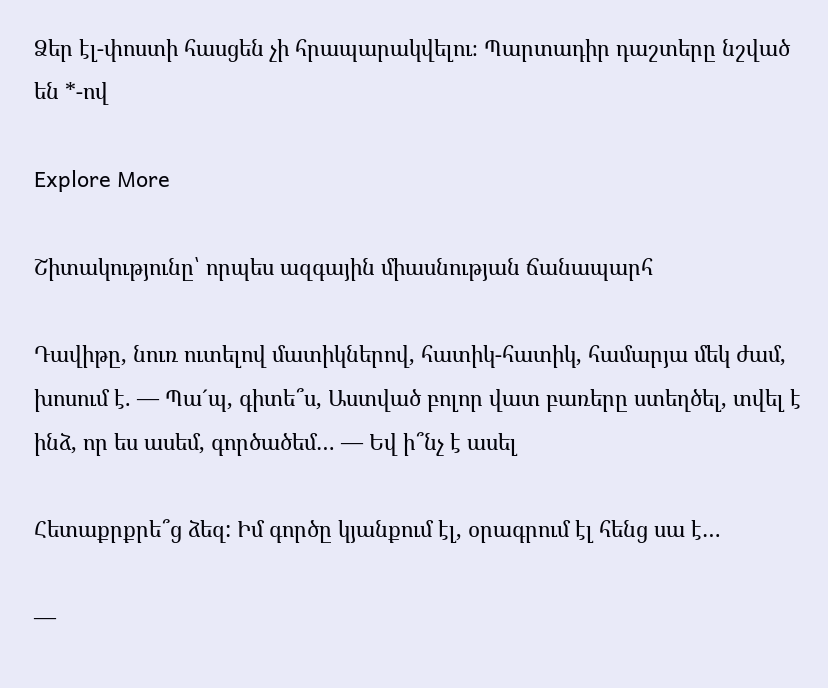Ձեր էլ-փոստի հասցեն չի հրապարակվելու։ Պարտադիր դաշտերը նշված են *-ով

Explore More

Շիտակությունը՝ որպես ազգային միասնության ճանապարհ

Դավիթը, նուռ ուտելով մատիկներով, հատիկ-հատիկ, համարյա մեկ ժամ, խոսում է. — Պաˊպ, գիտե՞ս, Աստված բոլոր վատ բառերը ստեղծել, տվել է ինձ, որ ես ասեմ, գործածեմ… — Եվ ի՞նչ է ասել

Հետաքրքրե՞ց ձեզ: Իմ գործը կյանքում էլ, օրագրում էլ հենց սա է…

—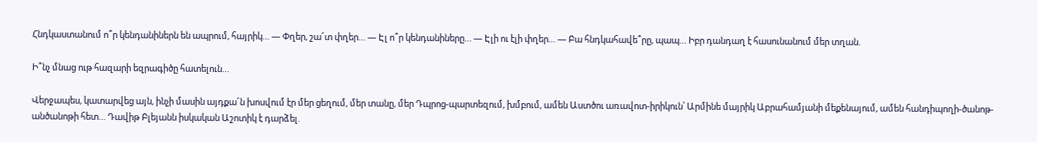Հնդկաստանում ո՞ր կենդանիներն են ապրում, հայրիկ… — Փղեր, շա՜տ փղեր… — Էլ ո՞ր կենդանիները… — Էլի ու էլի փղեր… — Բա հնդկահավե՞րը, պապ… Իբր դանդաղ է հասունանում մեր տղան.

Ի՞նչ մնաց ութ հազարի եզրագիծը հատելուն…

Վերջապես, կատարվեց այն, ինչի մասին այդքա՜ն խոսվում էր մեր ցեղում, մեր տանը, մեր Դպրոց-պարտեզում, խմբում, ամեն Աստծու առավոտ-իրիկուն՝ Արմինե մայրիկ Աբրահամյանի մեքենայում, ամեն հանդիպողի-ծանոթ-անծանոթի հետ… Դավիթ Բլեյանն իսկական Աշոտիկ է դարձել.